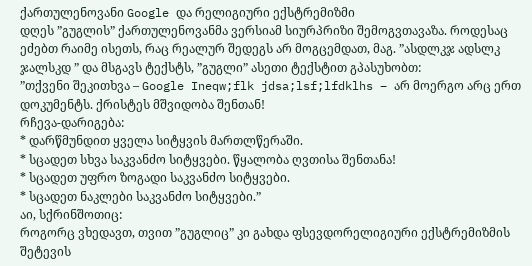ქართულენოვანი Google და რელიგიური ექსტრემიზმი
დღეს ”გუგლის” ქართულენოვანმა ვერსიამ სიურპრიზი შემოგვთავაზა. როდესაც ეძებთ რაიმე ისეთს, რაც რეალურ შედეგს არ მოგცემდათ, მაგ. ”ასდლკჯ ადსლკ ჯალსკდ ” და მსგავს ტექსტს, ”გუგლი” ასეთი ტექსტით გპასუხობთ:
”თქვენი შეკითხვა – Google Ineqw;flk jdsa;lsf;lfdklhs – არ მოერგო არც ერთ დოკუმენტს. ქრისტეს მშვიდობა შენთან!
რჩევა-დარიგება:
* დარწმუნდით ყველა სიტყვის მართლწერაში.
* სცადეთ სხვა საკვანძო სიტყვები. წყალობა ღვთისა შენთანა!
* სცადეთ უფრო ზოგადი საკვანძო სიტყვები.
* სცადეთ ნაკლები საკვანძო სიტყვები.”
აი, სქრინშოთიც:
როგორც ვხედავთ, თვით ”გუგლიც” კი გახდა ფსევდორელიგიური ექსტრემიზმის შეტევის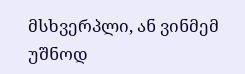მსხვერპლი, ან ვინმემ უშნოდ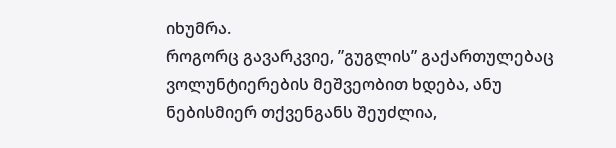იხუმრა.
როგორც გავარკვიე, ”გუგლის” გაქართულებაც ვოლუნტიერების მეშვეობით ხდება, ანუ ნებისმიერ თქვენგანს შეუძლია,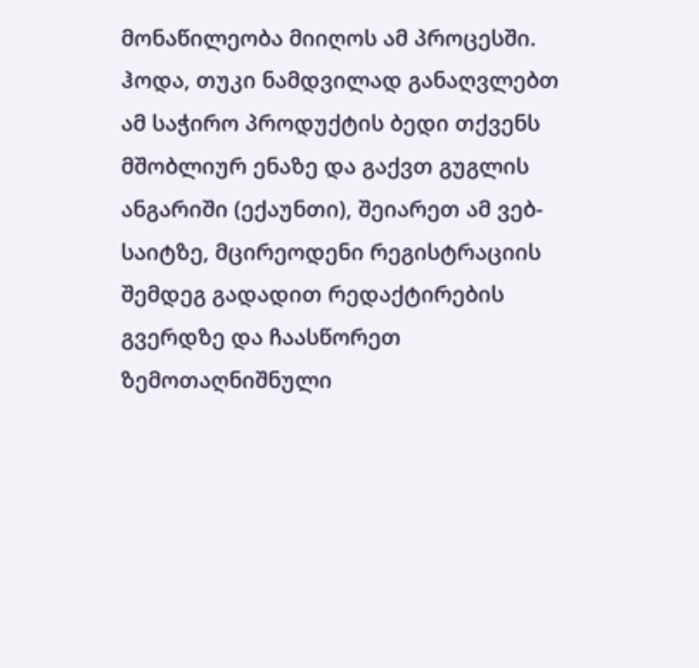მონაწილეობა მიიღოს ამ პროცესში. ჰოდა, თუკი ნამდვილად განაღვლებთ ამ საჭირო პროდუქტის ბედი თქვენს მშობლიურ ენაზე და გაქვთ გუგლის ანგარიში (ექაუნთი), შეიარეთ ამ ვებ-საიტზე, მცირეოდენი რეგისტრაციის შემდეგ გადადით რედაქტირების გვერდზე და ჩაასწორეთ ზემოთაღნიშნული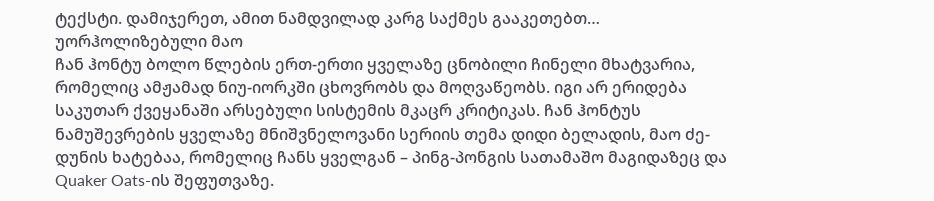ტექსტი. დამიჯერეთ, ამით ნამდვილად კარგ საქმეს გააკეთებთ…
უორჰოლიზებული მაო
ჩან ჰონტუ ბოლო წლების ერთ-ერთი ყველაზე ცნობილი ჩინელი მხატვარია, რომელიც ამჟამად ნიუ-იორკში ცხოვრობს და მოღვაწეობს. იგი არ ერიდება საკუთარ ქვეყანაში არსებული სისტემის მკაცრ კრიტიკას. ჩან ჰონტუს ნამუშევრების ყველაზე მნიშვნელოვანი სერიის თემა დიდი ბელადის, მაო ძე-დუნის ხატებაა, რომელიც ჩანს ყველგან – პინგ-პონგის სათამაშო მაგიდაზეც და Quaker Oats-ის შეფუთვაზე.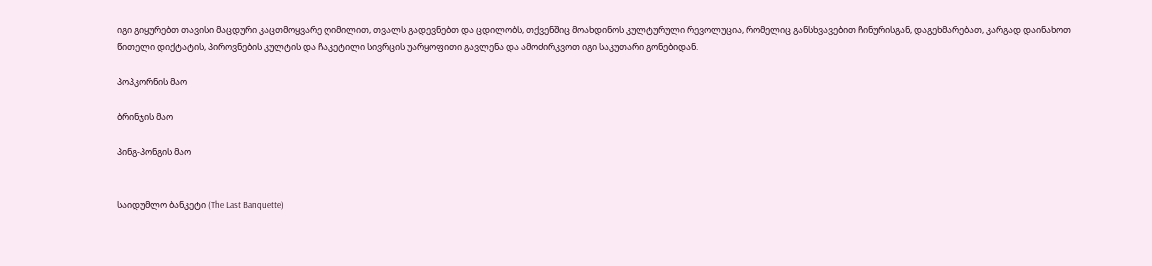იგი გიყურებთ თავისი მაცდური კაცთმოყვარე ღიმილით, თვალს გადევნებთ და ცდილობს, თქვენშიც მოახდინოს კულტურული რევოლუცია, რომელიც განსხვავებით ჩინურისგან, დაგეხმარებათ, კარგად დაინახოთ წითელი დიქტატის, პიროვნების კულტის და ჩაკეტილი სივრცის უარყოფითი გავლენა და ამოძირკვოთ იგი საკუთარი გონებიდან.

პოპკორნის მაო

ბრინჯის მაო

პინგ-პონგის მაო


საიდუმლო ბანკეტი (The Last Banquette)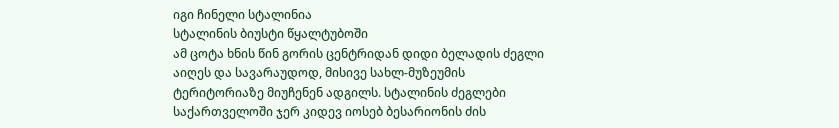იგი ჩინელი სტალინია
სტალინის ბიუსტი წყალტუბოში
ამ ცოტა ხნის წინ გორის ცენტრიდან დიდი ბელადის ძეგლი აიღეს და სავარაუდოდ, მისივე სახლ-მუზეუმის ტერიტორიაზე მიუჩენენ ადგილს. სტალინის ძეგლები საქართველოში ჯერ კიდევ იოსებ ბესარიონის ძის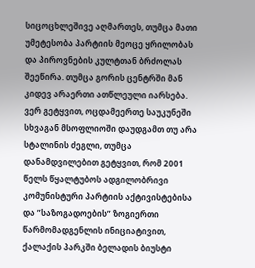სიცოცხლეშივე აღმართეს, თუმცა მათი უმეტესობა პარტიის მეოცე ყრილობას და პიროვნების კულტთან ბრძოლას შეეწირა. თუმცა გორის ცენტრში მან კიდევ არაერთი ათწლეული იარსება.
ვერ გეტყვით, ოცდამეერთე საუკუნეში სხვაგან მსოფლიოში დაუდგამთ თუ არა სტალინის ძეგლი, თუმცა დანამდვილებით გეტყვით, რომ 2001 წელს წყალტუბოს ადგილობრივი კომუნისტური პარტიის აქტივისტებისა და ”საზოგადოების” ზოგიერთი წარმომადგენლის ინიციატივით, ქალაქის პარკში ბელადის ბიუსტი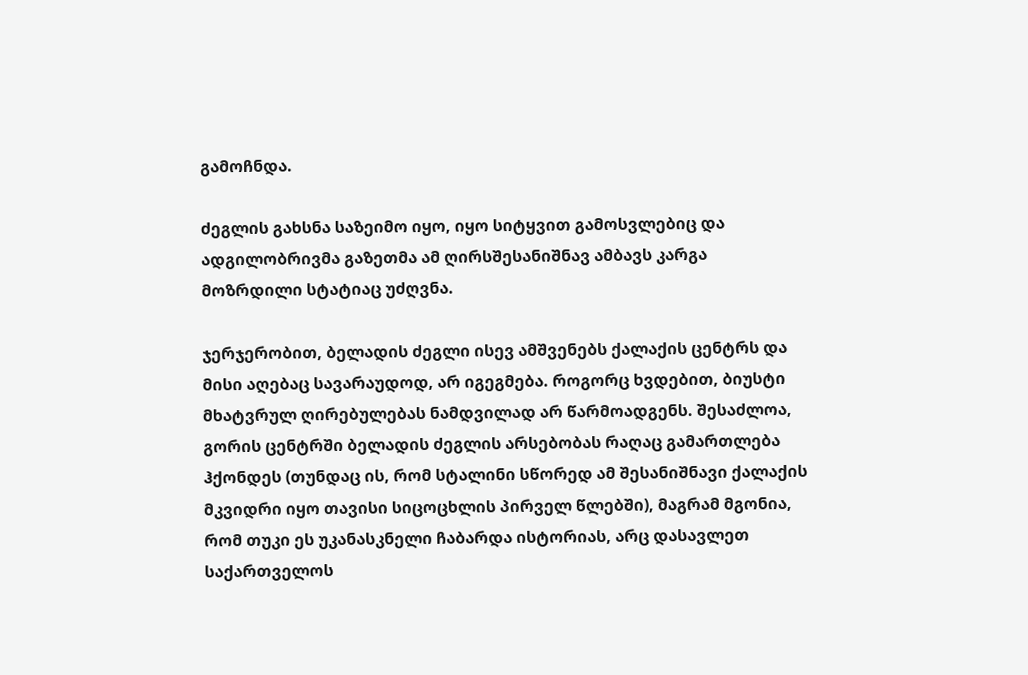გამოჩნდა.

ძეგლის გახსნა საზეიმო იყო, იყო სიტყვით გამოსვლებიც და ადგილობრივმა გაზეთმა ამ ღირსშესანიშნავ ამბავს კარგა მოზრდილი სტატიაც უძღვნა.

ჯერჯერობით, ბელადის ძეგლი ისევ ამშვენებს ქალაქის ცენტრს და მისი აღებაც სავარაუდოდ, არ იგეგმება. როგორც ხვდებით, ბიუსტი მხატვრულ ღირებულებას ნამდვილად არ წარმოადგენს. შესაძლოა, გორის ცენტრში ბელადის ძეგლის არსებობას რაღაც გამართლება ჰქონდეს (თუნდაც ის, რომ სტალინი სწორედ ამ შესანიშნავი ქალაქის მკვიდრი იყო თავისი სიცოცხლის პირველ წლებში), მაგრამ მგონია, რომ თუკი ეს უკანასკნელი ჩაბარდა ისტორიას, არც დასავლეთ საქართველოს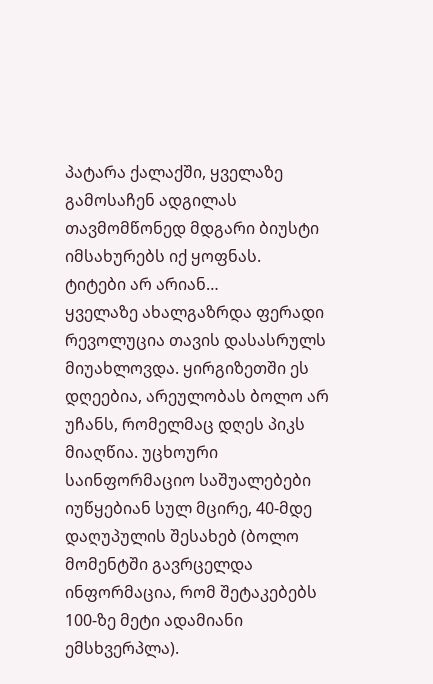პატარა ქალაქში, ყველაზე გამოსაჩენ ადგილას თავმომწონედ მდგარი ბიუსტი იმსახურებს იქ ყოფნას.
ტიტები არ არიან…
ყველაზე ახალგაზრდა ფერადი რევოლუცია თავის დასასრულს მიუახლოვდა. ყირგიზეთში ეს დღეებია, არეულობას ბოლო არ უჩანს, რომელმაც დღეს პიკს მიაღწია. უცხოური საინფორმაციო საშუალებები იუწყებიან სულ მცირე, 40-მდე დაღუპულის შესახებ (ბოლო მომენტში გავრცელდა ინფორმაცია, რომ შეტაკებებს 100-ზე მეტი ადამიანი ემსხვერპლა).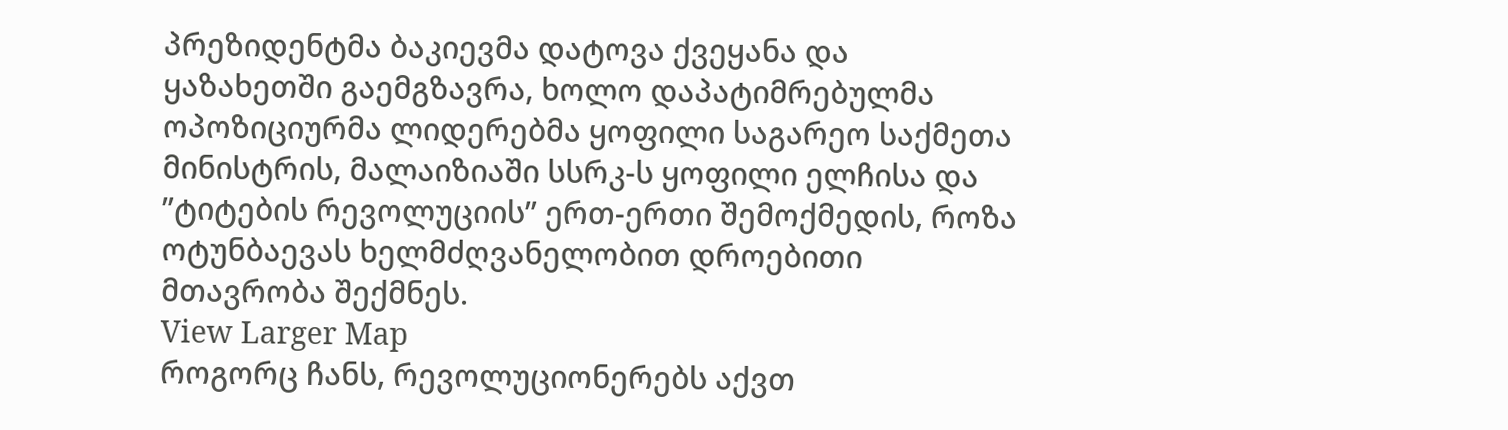პრეზიდენტმა ბაკიევმა დატოვა ქვეყანა და ყაზახეთში გაემგზავრა, ხოლო დაპატიმრებულმა ოპოზიციურმა ლიდერებმა ყოფილი საგარეო საქმეთა მინისტრის, მალაიზიაში სსრკ-ს ყოფილი ელჩისა და ”ტიტების რევოლუციის” ერთ-ერთი შემოქმედის, როზა ოტუნბაევას ხელმძღვანელობით დროებითი მთავრობა შექმნეს.
View Larger Map
როგორც ჩანს, რევოლუციონერებს აქვთ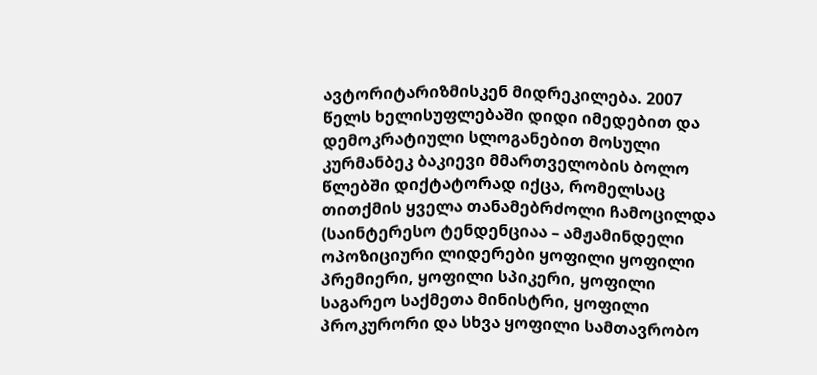ავტორიტარიზმისკენ მიდრეკილება. 2007 წელს ხელისუფლებაში დიდი იმედებით და დემოკრატიული სლოგანებით მოსული კურმანბეკ ბაკიევი მმართველობის ბოლო წლებში დიქტატორად იქცა, რომელსაც თითქმის ყველა თანამებრძოლი ჩამოცილდა (საინტერესო ტენდენციაა – ამჟამინდელი ოპოზიციური ლიდერები ყოფილი ყოფილი პრემიერი, ყოფილი სპიკერი, ყოფილი საგარეო საქმეთა მინისტრი, ყოფილი პროკურორი და სხვა ყოფილი სამთავრობო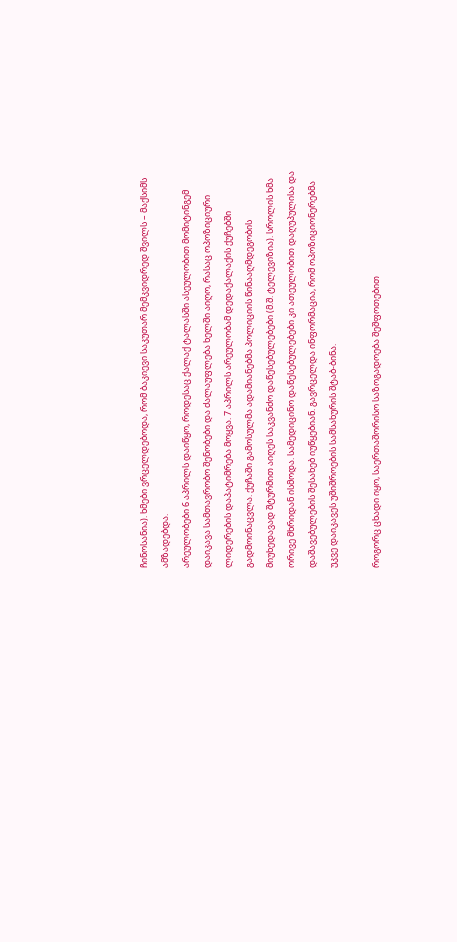ჩინოსანია). ხმები ვრცელდებოდა, რომ ბაკიევი საკუთარ მემკვიდრედ შვილს – მაქსიმს ამზადებდა.
არეულობები 6 აპრილს დაიწყო, როდესაც ქალაქ ტალასში ასეულობით მომიტინგემ დაიკავა სამთავრობო შენობები და ძალაუფლება ხელში აიღო, რასაც ოპოზიციური ლიდერების დაპატიმრება მოყვა. 7 აპრილს არეულობამ დედაქალაქის ქუჩებში გადმოინაცვლა. ქუჩაში გამოსულმა ადამიანებმა პოლიციის წინააღმდეგობის მიუხედავად შტურმით აიღეს საკვანძო დაწესებულებები (მ.შ. ტელევიზია). სროლის ხმა ორივე მხრიდან ისმოდა. სამედიცინო დაწესებულებები კი ათეულობით დაღუპულისა და დაშავებულების შესახებ იუწყებიან. გავრცელდა ინფორმაცია, რომ ოპოზიციონერებმა უკვე დაიკავეს უშიშროების სამსახურის შტაბ-ბინა.

როგორც ცხადი იყო, საერთაშორისო საზოგადოება შეშფოთებით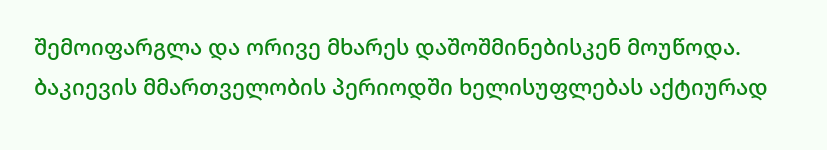შემოიფარგლა და ორივე მხარეს დაშოშმინებისკენ მოუწოდა.
ბაკიევის მმართველობის პერიოდში ხელისუფლებას აქტიურად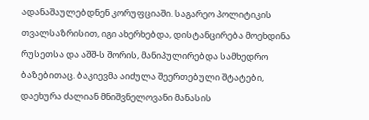ადანაშაულებდნენ კორუფციაში. საგარეო პოლიტიკის თვალსაზრისით, იგი ახერხებდა, დისტანცირება მოეხდინა რუსეთსა და აშშ-ს შორის, მანიპულირებდა სამხედრო ბაზებითაც. ბაკიევმა აიძულა შეერთებული შტატები, დაეხურა ძალიან მნიშვნელოვანი მანასის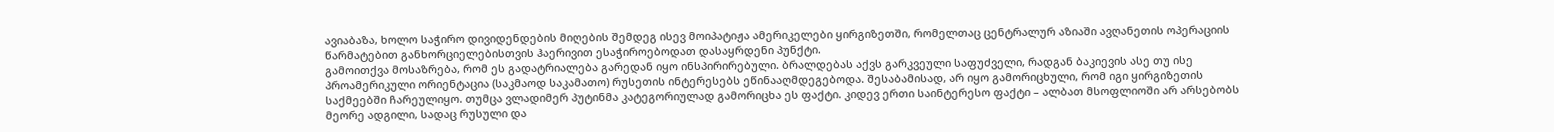ავიაბაზა, ხოლო საჭირო დივიდენდების მიღების შემდეგ ისევ მოიპატიჟა ამერიკელები ყირგიზეთში, რომელთაც ცენტრალურ აზიაში ავღანეთის ოპერაციის წარმატებით განხორციელებისთვის ჰაერივით ესაჭიროებოდათ დასაყრდენი პუნქტი.
გამოითქვა მოსაზრება, რომ ეს გადატრიალება გარედან იყო ინსპირირებული. ბრალდებას აქვს გარკვეული საფუძველი, რადგან ბაკიევის ასე თუ ისე პროამერიკული ორიენტაცია (საკმაოდ საკამათო) რუსეთის ინტერესებს ეწინააღმდეგებოდა. შესაბამისად, არ იყო გამორიცხული, რომ იგი ყირგიზეთის საქმეებში ჩარეულიყო. თუმცა ვლადიმერ პუტინმა კატეგორიულად გამორიცხა ეს ფაქტი. კიდევ ერთი საინტერესო ფაქტი – ალბათ მსოფლიოში არ არსებობს მეორე ადგილი, სადაც რუსული და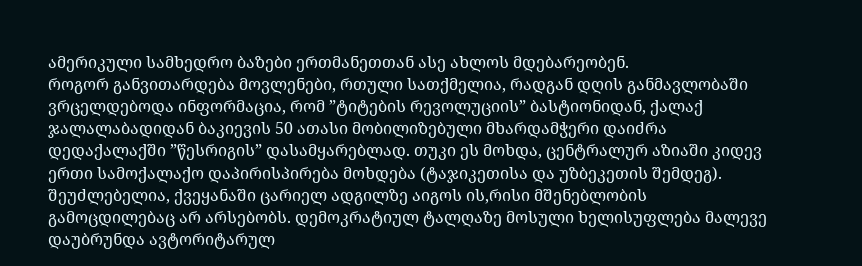ამერიკული სამხედრო ბაზები ერთმანეთთან ასე ახლოს მდებარეობენ.
როგორ განვითარდება მოვლენები, რთული სათქმელია, რადგან დღის განმავლობაში ვრცელდებოდა ინფორმაცია, რომ ”ტიტების რევოლუციის” ბასტიონიდან, ქალაქ ჯალალაბადიდან ბაკიევის 50 ათასი მობილიზებული მხარდამჭერი დაიძრა დედაქალაქში ”წესრიგის” დასამყარებლად. თუკი ეს მოხდა, ცენტრალურ აზიაში კიდევ ერთი სამოქალაქო დაპირისპირება მოხდება (ტაჯიკეთისა და უზბეკეთის შემდეგ).
შეუძლებელია, ქვეყანაში ცარიელ ადგილზე აიგოს ის,რისი მშენებლობის გამოცდილებაც არ არსებობს. დემოკრატიულ ტალღაზე მოსული ხელისუფლება მალევე დაუბრუნდა ავტორიტარულ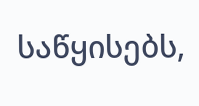საწყისებს,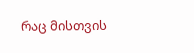რაც მისთვის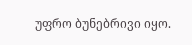უფრო ბუნებრივი იყო.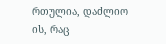რთულია, დაძლიო ის, რაც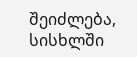შეიძლება, სისხლში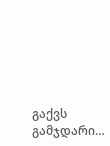გაქვს გამჯდარი…